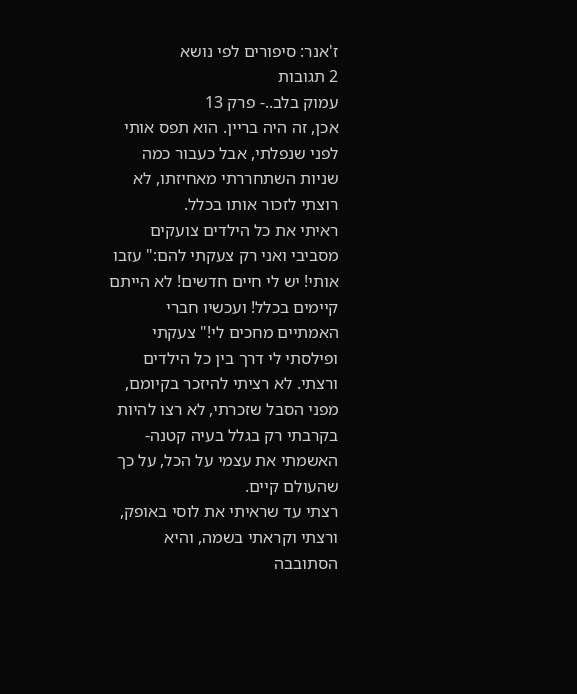ז'אנר: סיפורים לפי נושא
2 תגובות
עמוק בלב..- פרק 13
אכן, זה היה בריין. הוא תפס אותי לפני שנפלתי, אבל כעבור כמה שניות השתחררתי מאחיזתו, לא רוצתי לזכור אותו בכלל.
ראיתי את כל הילדים צועקים מסביבי ואני רק צעקתי להם:" עזבו אותי! יש לי חיים חדשים! לא הייתם קיימים בכלל! ועכשיו חברי האמתיים מחכים לי!" צעקתי ופילסתי לי דרך בין כל הילדים ורצתי. לא רציתי להיזכר בקיומם, מפני הסבל שזכרתי, לא רצו להיות בקרבתי רק בגלל בעיה קטנה- האשמתי את עצמי על הכל, על כך שהעולם קיים.
רצתי עד שראיתי את לוסי באופק, ורצתי וקראתי בשמה, והיא הסתובבה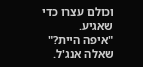וכולם עצרו כדי שאגיע.
"איפה היית?" שאלה אנג'ל.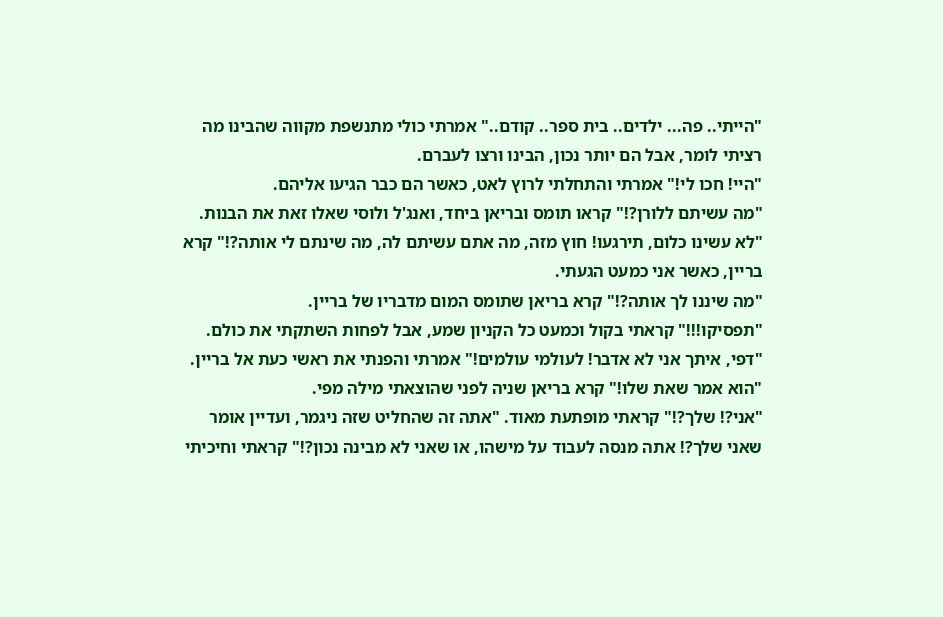"הייתי.. פה... ילדים.. בית ספר.. קודם.." אמרתי כולי מתנשפת מקווה שהבינו מה רציתי לומר, אבל הם יותר נכון, הבינו ורצו לעברם.
"היי! חכו לי!" אמרתי והתחלתי לרוץ לאט, כאשר הם כבר הגיעו אליהם.
"מה עשיתם ללורן?!" קראו תומס ובריאן ביחד, ואנג'ל ולוסי שאלו זאת את הבנות.
"לא עשינו כלום, תירגעו! חוץ מזה, מה אתם עשיתם לה, מה שינתם לי אותה?!" קרא בריין, כאשר אני כמעט הגעתי.
"מה שיננו לך אותה?!" קרא בריאן שתומס המום מדבריו של בריין.
"תפסיקו!!!" קראתי בקול וכמעט כל הקניון שמע, אבל לפחות השתקתי את כולם.
"דפי, איתך אני לא אדבר! לעולמי עולמים!" אמרתי והפנתי את ראשי כעת אל בריין.
"הוא אמר שאת שלו!" קרא בריאן שניה לפני שהוצאתי מילה מפי.
"אני?! שלך?!" קראתי מופתעת מאוד. "אתה זה שהחליט שזה ניגמר, ועדיין אומר שאני שלך?! אתה מנסה לעבוד על מישהו, או שאני לא מבינה נכון?!" קראתי וחיכיתי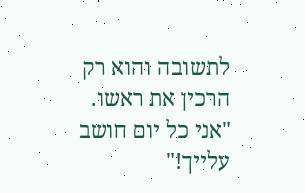לתשובה והוא רק הרכין את ראשו.
"אני כל יום חושב עלייך!"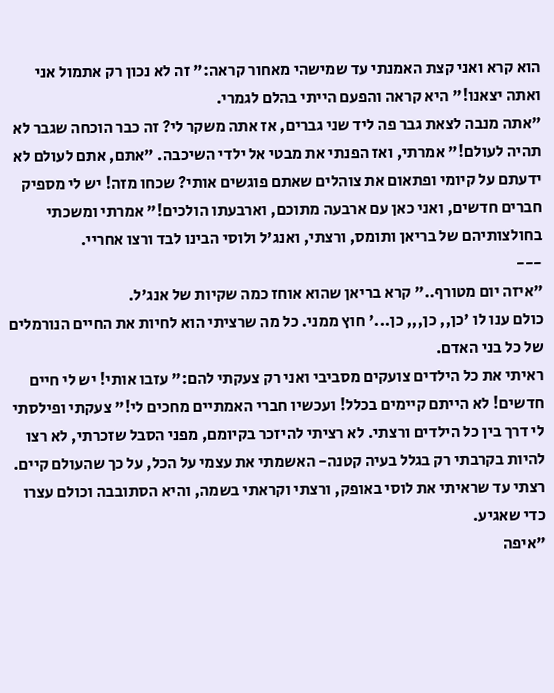הוא קרא ואני קצת האמנתי עד שמישהי מאחור קראה:" זה לא נכון רק אתמול אני ואתה יצאנו!" היא קראה והפעם הייתי בהלם לגמרי.
"אתה מנבה לצאת גבר פה ליד שני גברים, אז אתה משקר לי? זה כבר הוכחה שגבר לא תהיה לעולם!" אמרתי, ואז הפנתי את מבטי אל ילדי השיכבה. "אתם, אתם לעולם לא ידעתם על קיומי ופתאום את צוהלים שאתם פוגשים אותי? שכחו מזה! יש לי מספיק חברים חדשים, ואני כאן עם ארבעה מתוכם, וארבעתו הולכים!" אמרתי ומשכתי בחולצותיהם של בריאן ותומס, ורצתי, ואנג'ל ולוסי הבינו לבד ורצו אחריי.
---
"איזה יום מטורף.." קרא בריאן שהוא אוחז כמה שקיות של אנג'ל.
כולם ענו לו 'כן,, כן,,, כן...' חוץ ממני. כל מה שרציתי הוא לחיות את החיים הנורמלים של כל בני האדם.
ראיתי את כל הילדים צועקים מסביבי ואני רק צעקתי להם:" עזבו אותי! יש לי חיים חדשים! לא הייתם קיימים בכלל! ועכשיו חברי האמתיים מחכים לי!" צעקתי ופילסתי לי דרך בין כל הילדים ורצתי. לא רציתי להיזכר בקיומם, מפני הסבל שזכרתי, לא רצו להיות בקרבתי רק בגלל בעיה קטנה- האשמתי את עצמי על הכל, על כך שהעולם קיים.
רצתי עד שראיתי את לוסי באופק, ורצתי וקראתי בשמה, והיא הסתובבה וכולם עצרו כדי שאגיע.
"איפה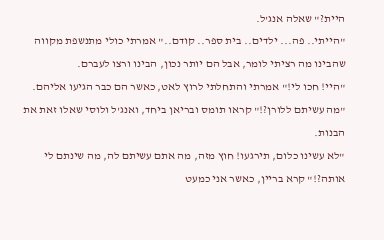היית?" שאלה אנג'ל.
"הייתי.. פה... ילדים.. בית ספר.. קודם.." אמרתי כולי מתנשפת מקווה שהבינו מה רציתי לומר, אבל הם יותר נכון, הבינו ורצו לעברם.
"היי! חכו לי!" אמרתי והתחלתי לרוץ לאט, כאשר הם כבר הגיעו אליהם.
"מה עשיתם ללורן?!" קראו תומס ובריאן ביחד, ואנג'ל ולוסי שאלו זאת את הבנות.
"לא עשינו כלום, תירגעו! חוץ מזה, מה אתם עשיתם לה, מה שינתם לי אותה?!" קרא בריין, כאשר אני כמעט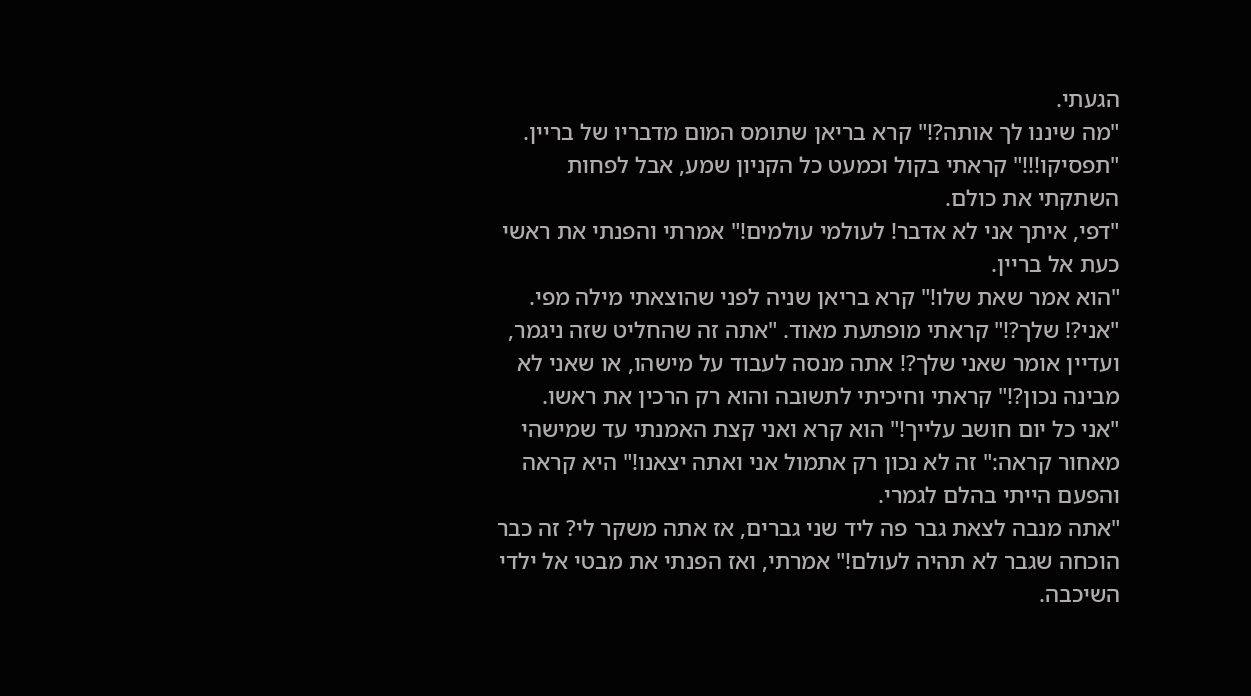הגעתי.
"מה שיננו לך אותה?!" קרא בריאן שתומס המום מדבריו של בריין.
"תפסיקו!!!" קראתי בקול וכמעט כל הקניון שמע, אבל לפחות השתקתי את כולם.
"דפי, איתך אני לא אדבר! לעולמי עולמים!" אמרתי והפנתי את ראשי כעת אל בריין.
"הוא אמר שאת שלו!" קרא בריאן שניה לפני שהוצאתי מילה מפי.
"אני?! שלך?!" קראתי מופתעת מאוד. "אתה זה שהחליט שזה ניגמר, ועדיין אומר שאני שלך?! אתה מנסה לעבוד על מישהו, או שאני לא מבינה נכון?!" קראתי וחיכיתי לתשובה והוא רק הרכין את ראשו.
"אני כל יום חושב עלייך!" הוא קרא ואני קצת האמנתי עד שמישהי מאחור קראה:" זה לא נכון רק אתמול אני ואתה יצאנו!" היא קראה והפעם הייתי בהלם לגמרי.
"אתה מנבה לצאת גבר פה ליד שני גברים, אז אתה משקר לי? זה כבר הוכחה שגבר לא תהיה לעולם!" אמרתי, ואז הפנתי את מבטי אל ילדי השיכבה.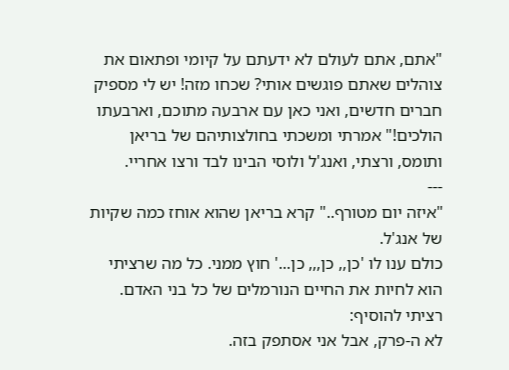"אתם, אתם לעולם לא ידעתם על קיומי ופתאום את צוהלים שאתם פוגשים אותי? שכחו מזה! יש לי מספיק חברים חדשים, ואני כאן עם ארבעה מתוכם, וארבעתו הולכים!" אמרתי ומשכתי בחולצותיהם של בריאן ותומס, ורצתי, ואנג'ל ולוסי הבינו לבד ורצו אחריי.
---
"איזה יום מטורף.." קרא בריאן שהוא אוחז כמה שקיות של אנג'ל.
כולם ענו לו 'כן,, כן,,, כן...' חוץ ממני. כל מה שרציתי הוא לחיות את החיים הנורמלים של כל בני האדם.
רציתי להוסיף:
לא ה-פרק, אבל אני אסתפק בזה.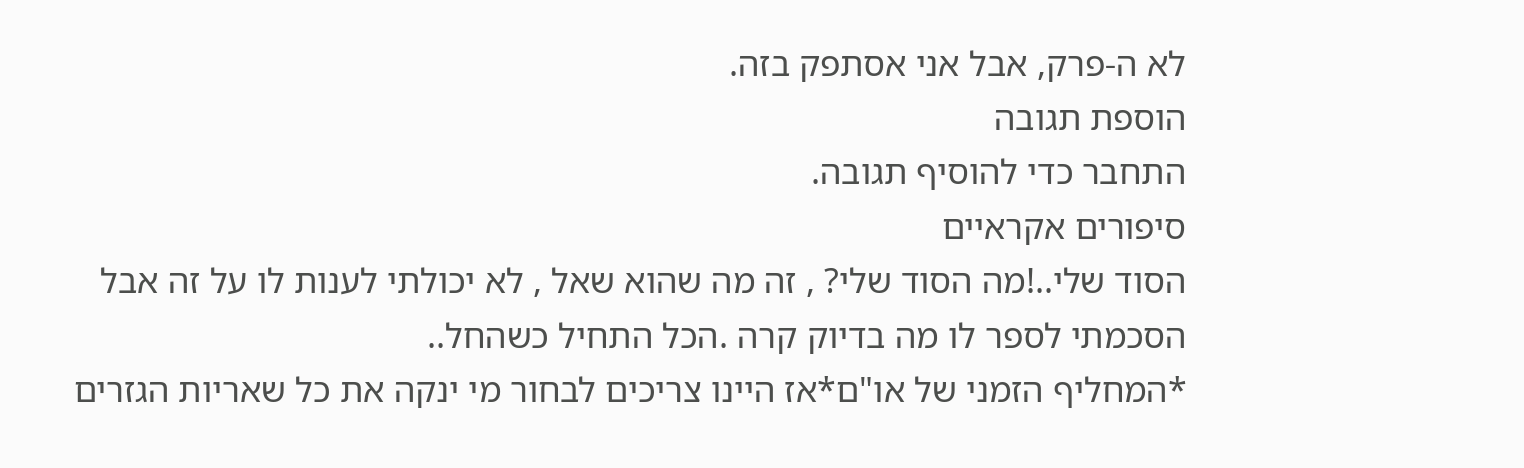לא ה-פרק, אבל אני אסתפק בזה.
הוספת תגובה
התחבר כדי להוסיף תגובה.
סיפורים אקראיים
הסוד שלי..!מה הסוד שלי? , זה מה שהוא שאל , לא יכולתי לענות לו על זה אבל הסכמתי לספר לו מה בדיוק קרה .הכל התחיל כשהחל..
*המחליף הזמני של או"ם*אז היינו צריכים לבחור מי ינקה את כל שאריות הגזרים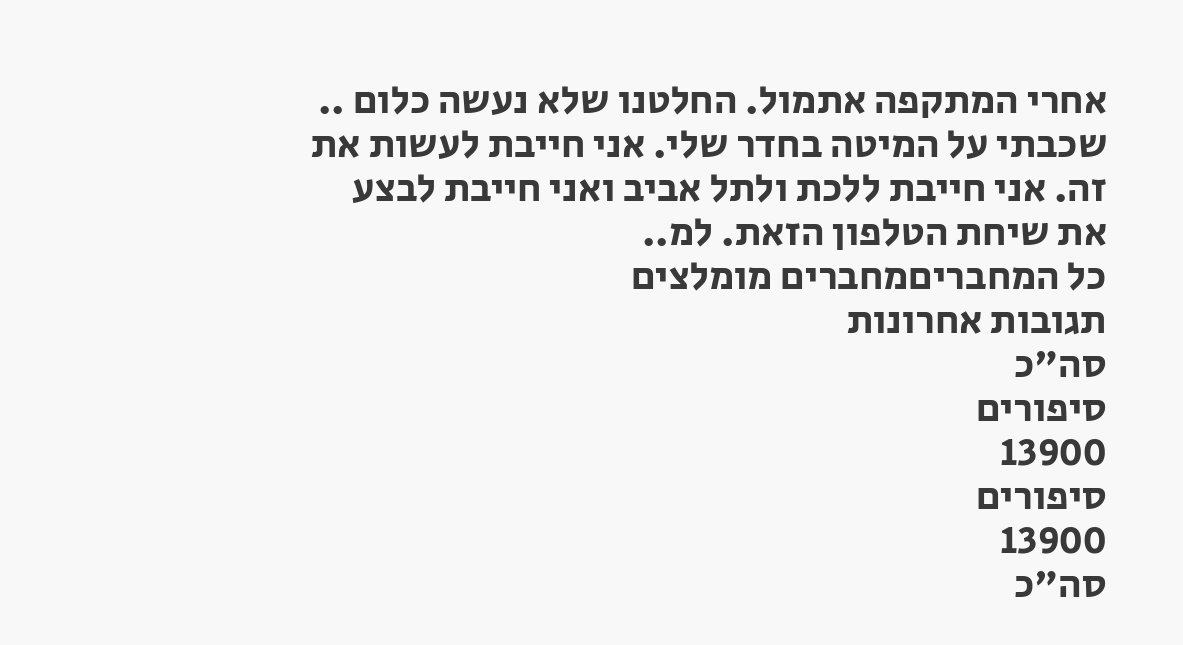אחרי המתקפה אתמול. החלטנו שלא נעשה כלום ..
שכבתי על המיטה בחדר שלי. אני חייבת לעשות את זה. אני חייבת ללכת ולתל אביב ואני חייבת לבצע את שיחת הטלפון הזאת. למ..
כל המחבריםמחברים מומלצים
תגובות אחרונות
סה"כ
סיפורים
13900
סיפורים
13900
סה"כ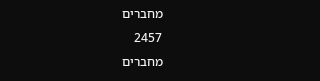מחברים
2457
מחברים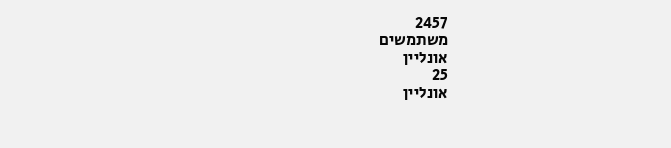2457
משתמשים
אונליין
25
אונליין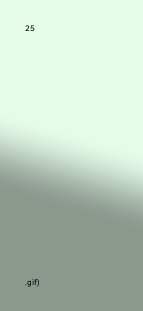25













.gif)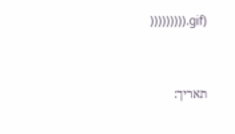))))))))).gif)


תאריך: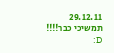29.12.11
תמשיכי כבר!!!! D: